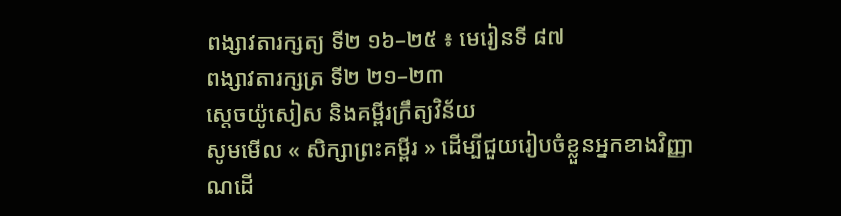ពង្សាវតារក្សត្យ ទី២ ១៦–២៥ ៖ មេរៀនទី ៨៧
ពង្សាវតារក្សត្រ ទី២ ២១–២៣
ស្តេចយ៉ូសៀស និងគម្ពីរក្រឹត្យវិន័យ
សូមមើល « សិក្សាព្រះគម្ពីរ » ដើម្បីជួយរៀបចំខ្លួនអ្នកខាងវិញ្ញាណដើ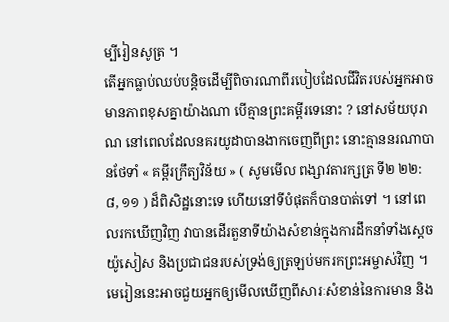ម្បីរៀនសូត្រ ។
តើអ្នកធ្លាប់ឈប់បន្ដិចដើម្បីពិចារណាពីរបៀបដែលជីវិតរបស់អ្នកអាចមានភាពខុសគ្នាយ៉ាងណា បើគ្មានព្រះគម្ពីរទេនោះ ? នៅសម័យបុរាណ នៅពេលដែលនគរយូដាបានងាកចេញពីព្រះ នោះគ្មាននរណាបានថែទាំ « គម្ពីរក្រឹត្យវិន័យ » ( សូមមើល ពង្សាវតារក្សត្រ ទី២ ២២:៨, ១១ ) ដ៏ពិសិដ្ឋនោះទេ ហើយនៅទីបំផុតក៏បានបាត់ទៅ ។ នៅពេលរកឃើញវិញ វាបានដើរតួនាទីយ៉ាងសំខាន់ក្នុងការដឹកនាំទាំងស្តេចយ៉ូសៀស និងប្រជាជនរបស់ទ្រង់ឲ្យត្រឡប់មករកព្រះអម្ចាស់វិញ ។ មេរៀននេះអាចជួយអ្នកឲ្យមើលឃើញពីសារៈសំខាន់នៃការមាន និង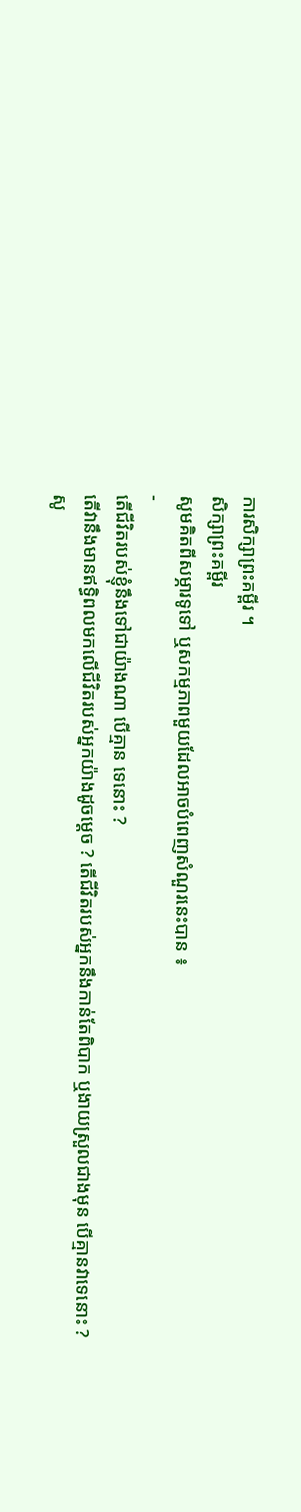ការសិក្សាព្រះគម្ពីរ ។
សិក្សាព្រះគម្ពីរ
សូមគិតពីសម្ភារទូទៅ ឬសកម្មភាពមួយដែលអាចបំពេញសំណួរនេះបាន ៖
-
តើជីវិតរបស់ខ្ញុំនឹងទៅជាយ៉ាងណា បើគ្មាន ទេនោះ ?
តើវានឹងមានឥទ្ធិពលមកលើជីវិតរបស់អ្នកយ៉ាងដូចម្តេច ? តើជីវិតរបស់អ្នកនឹងកាន់តែពិបាក ឬងាយស្រួលជាងមុន បើគ្មានវាទេនោះ ?
សូ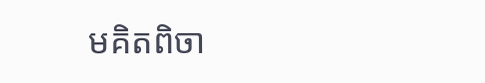មគិតពិចា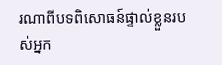រណាពីបទពិសោធន៍ផ្ទាល់ខ្លួនរបស់អ្នក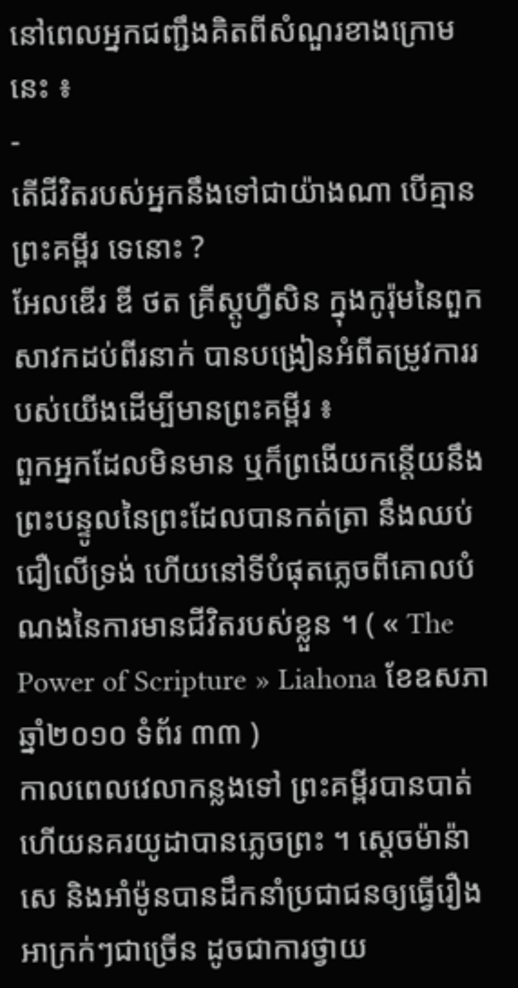នៅពេលអ្នកជញ្ជឹងគិតពីសំណួរខាងក្រោមនេះ ៖
-
តើជីវិតរបស់អ្នកនឹងទៅជាយ៉ាងណា បើគ្មាន ព្រះគម្ពីរ ទេនោះ ?
អែលឌើរ ឌី ថត គ្រីស្តូហ្វឺសិន ក្នុងកូរ៉ុមនៃពួកសាវកដប់ពីរនាក់ បានបង្រៀនអំពីតម្រូវការរបស់យើងដើម្បីមានព្រះគម្ពីរ ៖
ពួកអ្នកដែលមិនមាន ឬក៏ព្រងើយកន្តើយនឹងព្រះបន្ទូលនៃព្រះដែលបានកត់ត្រា នឹងឈប់ជឿលើទ្រង់ ហើយនៅទីបំផុតភ្លេចពីគោលបំណងនៃការមានជីវិតរបស់ខ្លួន ។ ( « The Power of Scripture » Liahona ខែឧសភា ឆ្នាំ២០១០ ទំព័រ ៣៣ )
កាលពេលវេលាកន្លងទៅ ព្រះគម្ពីរបានបាត់ ហើយនគរយូដាបានភ្លេចព្រះ ។ ស្ដេចម៉ាន៉ាសេ និងអាំម៉ូនបានដឹកនាំប្រជាជនឲ្យធ្វើរឿងអាក្រក់ៗជាច្រើន ដូចជាការថ្វាយ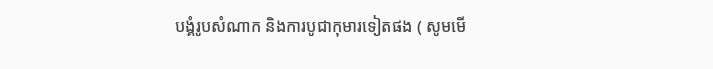បង្គំរូបសំណាក និងការបូជាកុមារទៀតផង ( សូមមើ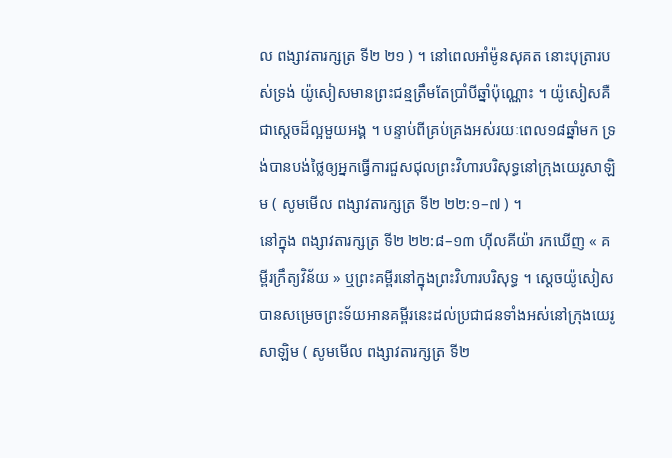ល ពង្សាវតារក្សត្រ ទី២ ២១ ) ។ នៅពេលអាំម៉ូនសុគត នោះបុត្រារបស់ទ្រង់ យ៉ូសៀសមានព្រះជន្មត្រឹមតែប្រាំបីឆ្នាំប៉ុណ្ណោះ ។ យ៉ូសៀសគឺជាស្តេចដ៏ល្អមួយអង្គ ។ បន្ទាប់ពីគ្រប់គ្រងអស់រយៈពេល១៨ឆ្នាំមក ទ្រង់បានបង់ថ្លៃឲ្យអ្នកធ្វើការជួសជុលព្រះវិហារបរិសុទ្ធនៅក្រុងយេរូសាឡិម ( សូមមើល ពង្សាវតារក្សត្រ ទី២ ២២:១–៧ ) ។
នៅក្នុង ពង្សាវតារក្សត្រ ទី២ ២២:៨–១៣ ហ៊ីលគីយ៉ា រកឃើញ « គម្ពីរក្រឹត្យវិន័យ » ឬព្រះគម្ពីរនៅក្នុងព្រះវិហារបរិសុទ្ធ ។ ស្ដេចយ៉ូសៀសបានសម្រេចព្រះទ័យអានគម្ពីរនេះដល់ប្រជាជនទាំងអស់នៅក្រុងយេរូសាឡិម ( សូមមើល ពង្សាវតារក្សត្រ ទី២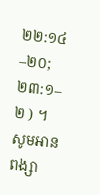២២:១៤–២០;២៣:១–២ ) ។
សូមអាន ពង្សា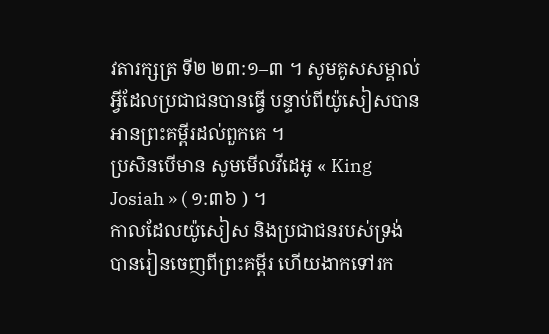វតារក្សត្រ ទី២ ២៣:១–៣ ។ សូមគូសសម្គាល់អ្វីដែលប្រជាជនបានធ្វើ បន្ទាប់ពីយ៉ូសៀសបានអានព្រះគម្ពីរដល់ពួកគេ ។
ប្រសិនបើមាន សូមមើលវីដេអូ « King Josiah » ( ១:៣៦ ) ។
កាលដែលយ៉ូសៀស និងប្រជាជនរបស់ទ្រង់បានរៀនចេញពីព្រះគម្ពីរ ហើយងាកទៅរក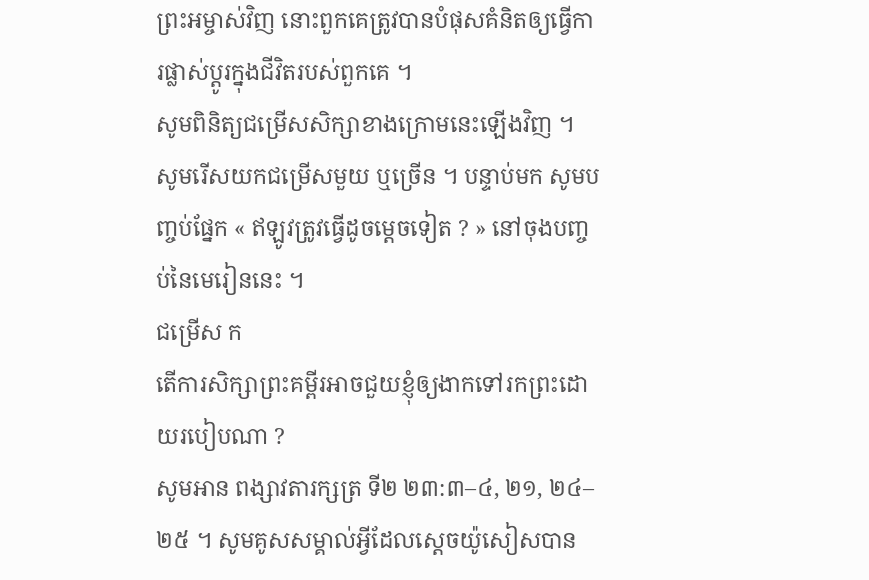ព្រះអម្ចាស់វិញ នោះពួកគេត្រូវបានបំផុសគំនិតឲ្យធ្វើការផ្លាស់ប្ដូរក្នុងជីវិតរបស់ពួកគេ ។
សូមពិនិត្យជម្រើសសិក្សាខាងក្រោមនេះឡើងវិញ ។ សូមរើសយកជម្រើសមួយ ឬច្រើន ។ បន្ទាប់មក សូមបញ្ចប់ផ្នែក « ឥឡូវត្រូវធ្វើដូចម្តេចទៀត ? » នៅចុងបញ្ចប់នៃមេរៀននេះ ។
ជម្រើស ក
តើការសិក្សាព្រះគម្ពីរអាចជួយខ្ញុំឲ្យងាកទៅរកព្រះដោយរបៀបណា ?
សូមអាន ពង្សាវតារក្សត្រ ទី២ ២៣:៣–៤, ២១, ២៤–២៥ ។ សូមគូសសម្គាល់អ្វីដែលស្តេចយ៉ូសៀសបាន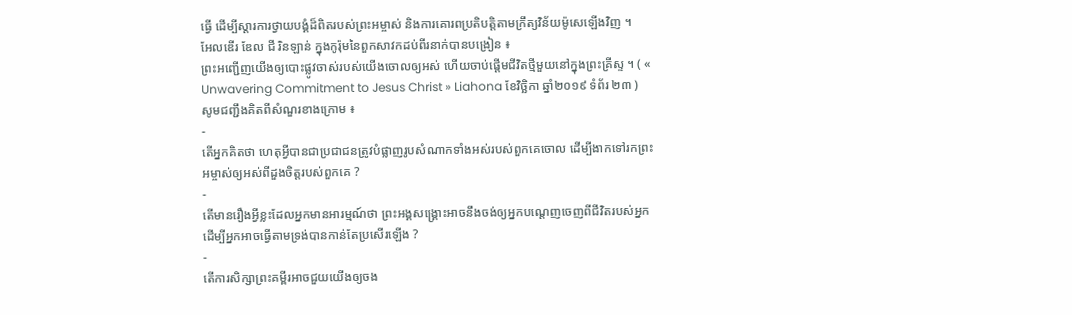ធ្វើ ដើម្បីស្តារការថ្វាយបង្គំដ៏ពិតរបស់ព្រះអម្ចាស់ និងការគោរពប្រតិបត្តិតាមក្រឹត្យវិន័យម៉ូសេឡើងវិញ ។
អែលឌើរ ឌែល ជី រិនឡាន់ ក្នុងកូរ៉ុមនៃពួកសាវកដប់ពីរនាក់បានបង្រៀន ៖
ព្រះអញ្ជើញយើងឲ្យបោះផ្លូវចាស់របស់យើងចោលឲ្យអស់ ហើយចាប់ផ្ដើមជីវិតថ្មីមួយនៅក្នុងព្រះគ្រីស្ទ ។ ( « Unwavering Commitment to Jesus Christ » Liahona ខែវិច្ឆិកា ឆ្នាំ២០១៩ ទំព័រ ២៣ )
សូមជញ្ជឹងគិតពីសំណួរខាងក្រោម ៖
-
តើអ្នកគិតថា ហេតុអ្វីបានជាប្រជាជនត្រូវបំផ្លាញរូបសំណាកទាំងអស់របស់ពួកគេចោល ដើម្បីងាកទៅរកព្រះអម្ចាស់ឲ្យអស់ពីដួងចិត្តរបស់ពួកគេ ?
-
តើមានរឿងអ្វីខ្លះដែលអ្នកមានអារម្មណ៍ថា ព្រះអង្គសង្គ្រោះអាចនឹងចង់ឲ្យអ្នកបណ្ដេញចេញពីជីវិតរបស់អ្នក ដើម្បីអ្នកអាចធ្វើតាមទ្រង់បានកាន់តែប្រសើរឡើង ?
-
តើការសិក្សាព្រះគម្ពីរអាចជួយយើងឲ្យចង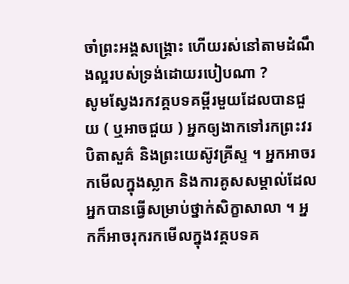ចាំព្រះអង្គសង្គ្រោះ ហើយរស់នៅតាមដំណឹងល្អរបស់ទ្រង់ដោយរបៀបណា ?
សូមស្វែងរកវគ្គបទគម្ពីរមួយដែលបានជួយ ( ឬអាចជួយ ) អ្នកឲ្យងាកទៅរកព្រះវរបិតាសួគ៌ និងព្រះយេស៊ូវគ្រីស្ទ ។ អ្នកអាចរកមើលក្នុងស្លាក និងការគូសសម្គាល់ដែលអ្នកបានធ្វើសម្រាប់ថ្នាក់សិក្ខាសាលា ។ អ្នកក៏អាចរុករកមើលក្នុងវគ្គបទគ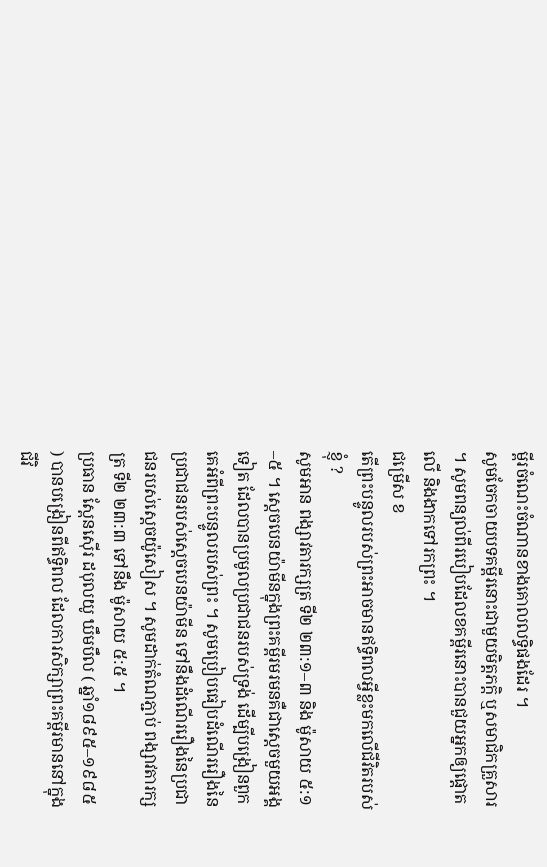ម្ពីរចំណេះចំណានខាងគោលលទ្ធិផងដែរ ។
សូមចែកចាយបទគម្ពីរនោះជាមួយមិត្តភក្តិ ឬសមាជិកគ្រួសារ ។ សូមពន្យល់ពីរបៀបដែលខគម្ពីរនោះបានជួយអ្នកឲ្យផ្តោតលើ និងងាកទៅរកព្រះ ។
ជម្រើស ខ
តើព្រះបន្ទូលរបស់ព្រះអាចមានឥទ្ធិពលអ្វីខ្លះមកលើជីវិតរបស់ខ្ញុំ ?
សូមអាន ពង្សាវតារក្សត្រ ទី២ ២៣:១–៣ និង ម៉ូសាយ ៥:១–៥ ។ ស្តេចបេនយ៉ាមីនក្នុងព្រះគម្ពីរមរមនគឺជាស្តេចមួយអង្គទៀត ដែលបានប្រមូលប្រជាជនរបស់ទ្រង់ ដើម្បីបង្រៀនពួកគេអំពីព្រះបន្ទូលរបស់ព្រះ ។ សូមប្រៀបធៀបដំណើររឿងនៃប្រជាជនរបស់ស្ដេចបេនយ៉ាមីន ទៅនឹងដំណើររឿងនៃប្រជាជនរបស់ស្ដេចយ៉ូសៀស ។ សូមដាក់តំណភ្ជាប់ ពង្សាវតារក្សត្រ ទី២ ២៣:៣ ទៅនឹង ម៉ូសាយ ៥:៥ ។
ប្រធាន ស្ពែនស៊ើរ ដបុលយូ ឃឹមបឹល ( ឆ្នាំ១៨៩៥–១៩៨៥ ) បានបង្រៀនពីឥទ្ធិពល ដែលការសិក្សាព្រះគម្ពីរមាននៅក្នុងជីវិ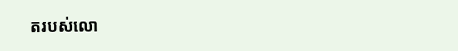តរបស់លោ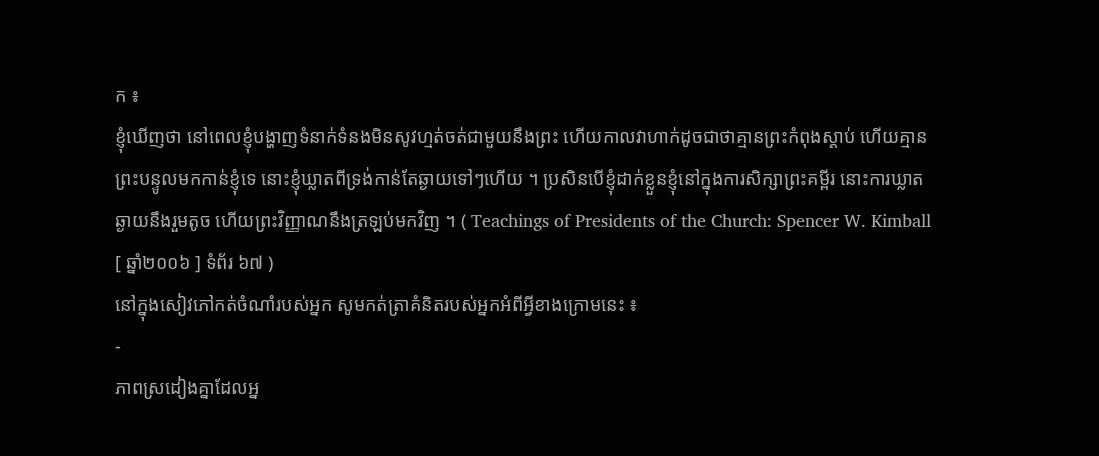ក ៖
ខ្ញុំឃើញថា នៅពេលខ្ញុំបង្ហាញទំនាក់ទំនងមិនសូវហ្មត់ចត់ជាមួយនឹងព្រះ ហើយកាលវាហាក់ដូចជាថាគ្មានព្រះកំពុងស្តាប់ ហើយគ្មានព្រះបន្ទូលមកកាន់ខ្ញុំទេ នោះខ្ញុំឃ្លាតពីទ្រង់កាន់តែឆ្ងាយទៅៗហើយ ។ ប្រសិនបើខ្ញុំដាក់ខ្លួនខ្ញុំនៅក្នុងការសិក្សាព្រះគម្ពីរ នោះការឃ្លាតឆ្ងាយនឹងរួមតូច ហើយព្រះវិញ្ញាណនឹងត្រឡប់មកវិញ ។ ( Teachings of Presidents of the Church: Spencer W. Kimball [ ឆ្នាំ២០០៦ ] ទំព័រ ៦៧ )
នៅក្នុងសៀវភៅកត់ចំណាំរបស់អ្នក សូមកត់ត្រាគំនិតរបស់អ្នកអំពីអ្វីខាងក្រោមនេះ ៖
-
ភាពស្រដៀងគ្នាដែលអ្ន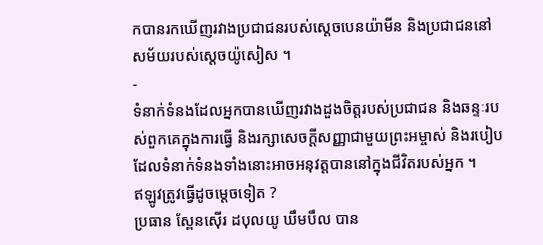កបានរកឃើញរវាងប្រជាជនរបស់ស្តេចបេនយ៉ាមីន និងប្រជាជននៅសម័យរបស់ស្តេចយ៉ូសៀស ។
-
ទំនាក់ទំនងដែលអ្នកបានឃើញរវាងដួងចិត្តរបស់ប្រជាជន និងឆន្ទៈរបស់ពួកគេក្នុងការធ្វើ និងរក្សាសេចក្តីសញ្ញាជាមួយព្រះអម្ចាស់ និងរបៀបដែលទំនាក់ទំនងទាំងនោះអាចអនុវត្តបាននៅក្នុងជីវិតរបស់អ្នក ។
ឥឡូវត្រូវធ្វើដូចម្តេចទៀត ?
ប្រធាន ស្ពែនស៊ើរ ដបុលយូ ឃឹមបឹល បាន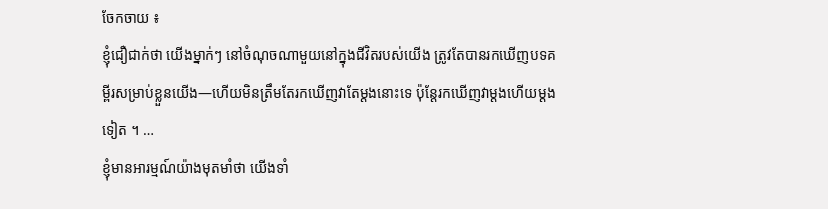ចែកចាយ ៖
ខ្ញុំជឿជាក់ថា យើងម្នាក់ៗ នៅចំណុចណាមួយនៅក្នុងជីវិតរបស់យើង ត្រូវតែបានរកឃើញបទគម្ពីរសម្រាប់ខ្លួនយើង—ហើយមិនត្រឹមតែរកឃើញវាតែម្តងនោះទេ ប៉ុន្តែរកឃើញវាម្តងហើយម្តងទៀត ។ …
ខ្ញុំមានអារម្មណ៍យ៉ាងមុតមាំថា យើងទាំ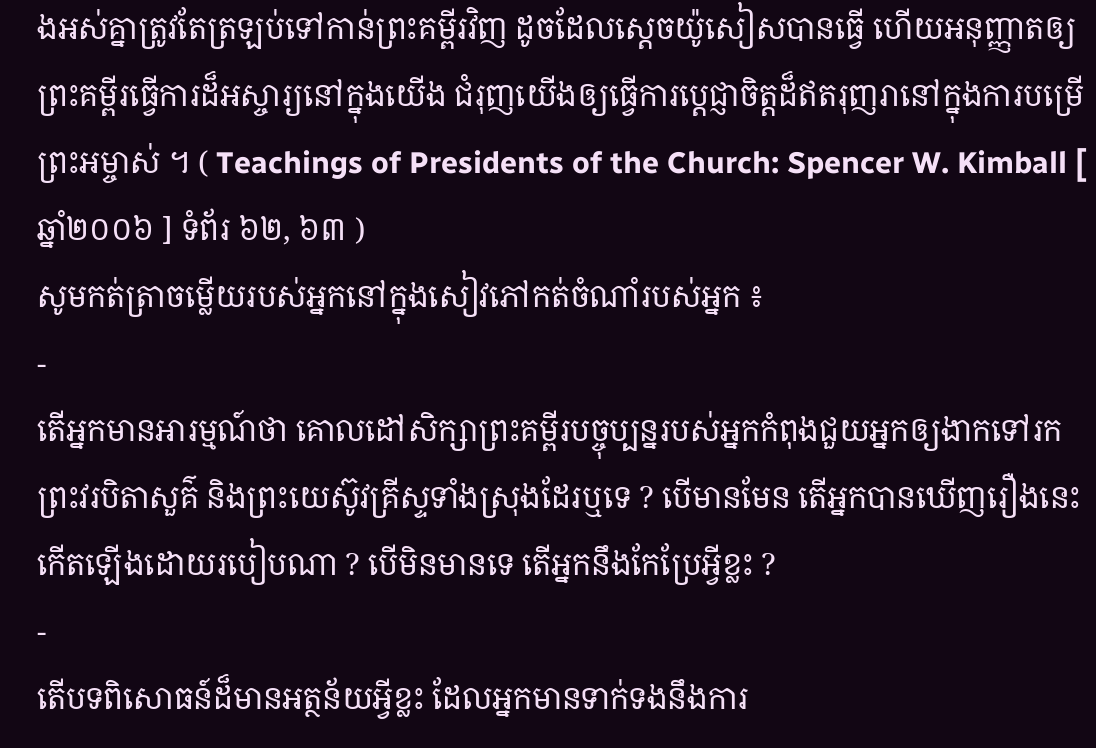ងអស់គ្នាត្រូវតែត្រឡប់ទៅកាន់ព្រះគម្ពីរវិញ ដូចដែលស្តេចយ៉ូសៀសបានធ្វើ ហើយអនុញ្ញាតឲ្យព្រះគម្ពីរធ្វើការដ៏អស្ចារ្យនៅក្នុងយើង ជំរុញយើងឲ្យធ្វើការប្តេជ្ញាចិត្តដ៏ឥតរុញរានៅក្នុងការបម្រើព្រះអម្ចាស់ ។ ( Teachings of Presidents of the Church: Spencer W. Kimball [ ឆ្នាំ២០០៦ ] ទំព័រ ៦២, ៦៣ )
សូមកត់ត្រាចម្លើយរបស់អ្នកនៅក្នុងសៀវភៅកត់ចំណាំរបស់អ្នក ៖
-
តើអ្នកមានអារម្មណ៍ថា គោលដៅសិក្សាព្រះគម្ពីរបច្ចុប្បន្នរបស់អ្នកកំពុងជួយអ្នកឲ្យងាកទៅរកព្រះវរបិតាសួគ៌ និងព្រះយេស៊ូវគ្រីស្ទទាំងស្រុងដែរឬទេ ? បើមានមែន តើអ្នកបានឃើញរឿងនេះកើតឡើងដោយរបៀបណា ? បើមិនមានទេ តើអ្នកនឹងកែប្រែអ្វីខ្លះ ?
-
តើបទពិសោធន៍ដ៏មានអត្ថន័យអ្វីខ្លះ ដែលអ្នកមានទាក់ទងនឹងការ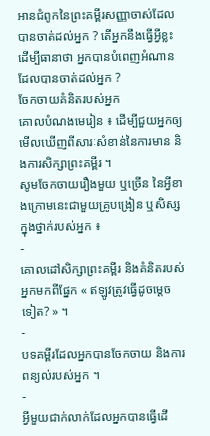អានជំពូកនៃព្រះគម្ពីរសញ្ញាចាស់ដែលបានចាត់ដល់អ្នក ? តើអ្នកនឹងធ្វើអ្វីខ្លះ ដើម្បីធានាថា អ្នកបានបំពេញអំណានដែលបានចាត់ដល់អ្នក ?
ចែកចាយគំនិតរបស់អ្នក
គោលបំណងមេរៀន ៖ ដើម្បីជួយអ្នកឲ្យមើលឃើញពីសារៈសំខាន់នៃការមាន និងការសិក្សាព្រះគម្ពីរ ។
សូមចែកចាយរឿងមួយ ឬច្រើន នៃអ្វីខាងក្រោមនេះជាមួយគ្រូបង្រៀន ឬសិស្សក្នុងថ្នាក់របស់អ្នក ៖
-
គោលដៅសិក្សាព្រះគម្ពីរ និងគំនិតរបស់អ្នកមកពីផ្នែក « ឥឡូវត្រូវធ្វើដូចម្តេចទៀត? » ។
-
បទគម្ពីរដែលអ្នកបានចែកចាយ និងការពន្យល់របស់អ្នក ។
-
អ្វីមួយជាក់លាក់ដែលអ្នកបានធ្វើដើ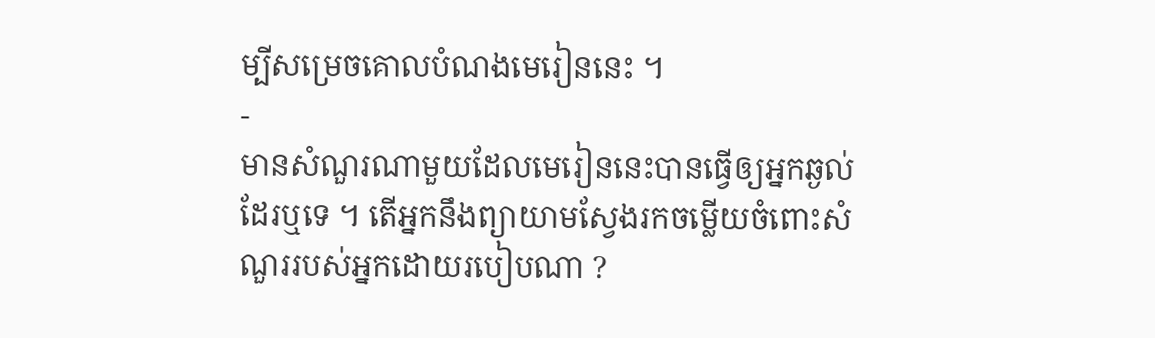ម្បីសម្រេចគោលបំណងមេរៀននេះ ។
-
មានសំណួរណាមួយដែលមេរៀននេះបានធ្វើឲ្យអ្នកឆ្ងល់ដែរឬទេ ។ តើអ្នកនឹងព្យាយាមស្វែងរកចម្លើយចំពោះសំណួររបស់អ្នកដោយរបៀបណា ?